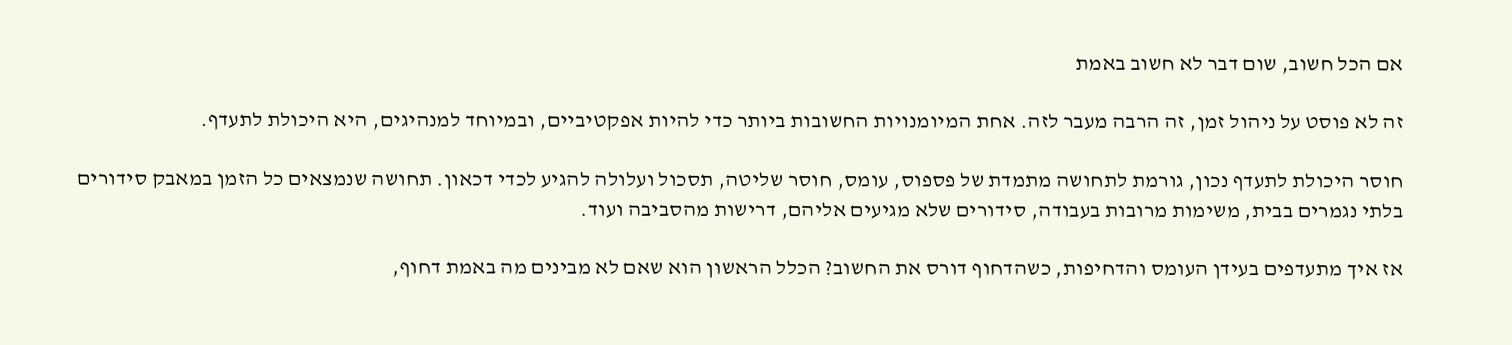אם הכל חשוב, שום דבר לא חשוב באמת

זה לא פוסט על ניהול זמן, זה הרבה מעבר לזה. אחת המיומנויות החשובות ביותר כדי להיות אפקטיביים, ובמיוחד למנהיגים, היא היכולת לתעדף.

חוסר היכולת לתעדף נכון, גורמת לתחושה מתמדת של פספוס, עומס, חוסר שליטה, תסכול ועלולה להגיע לכדי דכאון. תחושה שנמצאים כל הזמן במאבק סידורים בלתי נגמרים בבית, משימות מרובות בעבודה, סידורים שלא מגיעים אליהם, דרישות מהסביבה ועוד.

אז איך מתעדפים בעידן העומס והדחיפות, כשהדחוף דורס את החשוב? הכלל הראשון הוא שאם לא מבינים מה באמת דחוף,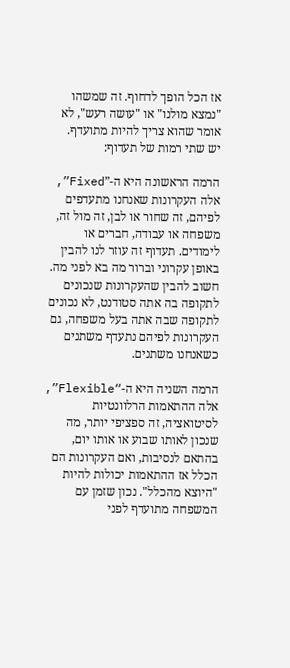אז הכל הופך לדחוף. זה שמשהו "נמצא מולנו" או "עושה רעש", לא אומר שהוא צריך להיות מתועדף.
יש שתי רמות של תעדוף:

הרמה הראשונה היא ה-”Fixed”, אלה העקרונות שאנחנו מתעדפים לפיהם, זה שחור או לבן, זה מול זה, משפחה או עבודה, חברים או לימודים. תעדוף זה עוזר לנו להבין באופן עקרוני וברור מה בא לפני מה. חשוב להבין שהעקרונות שנכונים לתקופה בה אתה סטודנט, לא נכונים לתקופה שבה אתה בעל משפחה, גם העקרונות לפיהם נתעדף משתנים כשאנחנו משתנים.

הרמה השניה היא ה-“Flexible”, אלה ההתאמות הרלוונטיות לסיטואציה, זה ספציפי יותר, מה שנכון לאותו שבוע או אותו יום, בהתאם לנסיבות, ואם העקרונות הם הכלל אז ההתאמות יכולות להיות "היוצא מהכלל". נכון שזמן עם המשפחה מתועדף לפני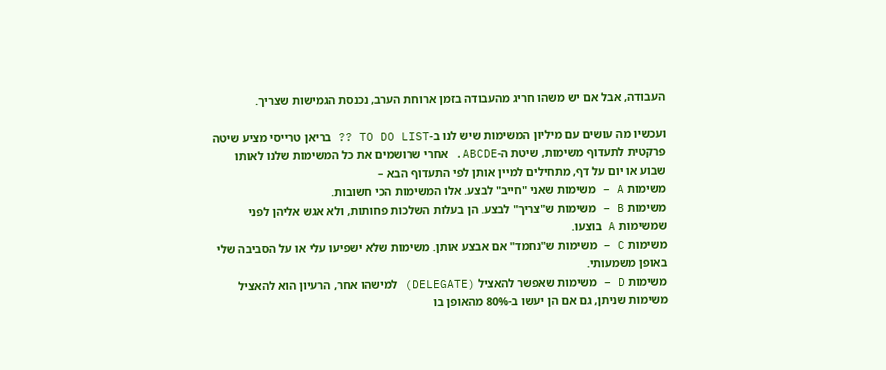העבודה, אבל אם יש משהו חריג מהעבודה בזמן ארוחת הערב, נכנסת הגמישות שצריך.

ועכשיו מה עושים עם מיליון המשימות שיש לנו ב-TO DO LIST ?? בריאן טרייסי מציע שיטה פרקטית לתעדוף משימות, שיטת ה-ABCDE. אחרי שרושמים את כל המשימות שלנו לאותו שבוע או יום על דף, מתחילים למיין אותן לפי התעדוף הבא –
משימות A – משימות שאני "חייב" לבצע. אלו המשימות הכי חשובות.
משימות B – משימות ש"צריך" לבצע. הן בעלות השלכות פחותות, ולא אגש אליהן לפני שמשימות A בוצעו.
משימות C – משימות ש"נחמד" אם אבצע אותן. משימות שלא ישפיעו עלי או על הסביבה שלי באופן משמעותי.
משימות D – משימות שאפשר להאציל (DELEGATE) למישהו אחר, הרעיון הוא להאציל משימות שניתן, גם אם הן יעשו ב-80% מהאופן בו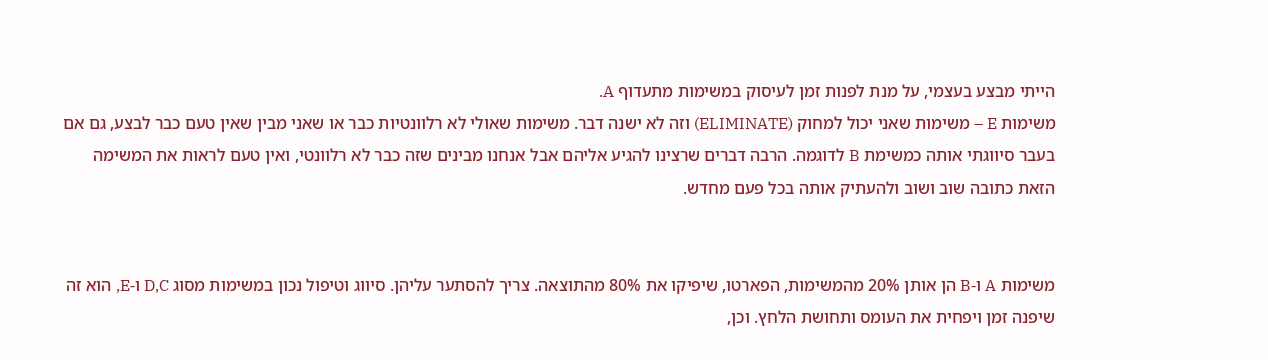הייתי מבצע בעצמי, על מנת לפנות זמן לעיסוק במשימות מתעדוף A.
משימות E – משימות שאני יכול למחוק (ELIMINATE) וזה לא ישנה דבר. משימות שאולי לא רלוונטיות כבר או שאני מבין שאין טעם כבר לבצע, גם אם בעבר סיווגתי אותה כמשימת B לדוגמה. הרבה דברים שרצינו להגיע אליהם אבל אנחנו מבינים שזה כבר לא רלוונטי, ואין טעם לראות את המשימה הזאת כתובה שוב ושוב ולהעתיק אותה בכל פעם מחדש.


משימות A ו-B הן אותן 20% מהמשימות, הפארטו, שיפיקו את 80% מהתוצאה. צריך להסתער עליהן. סיווג וטיפול נכון במשימות מסוג D,C ו-E, הוא זה שיפנה זמן ויפחית את העומס ותחושת הלחץ. וכן,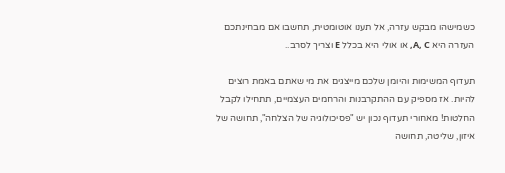כשמישהו מבקש עזרה, אל תענו אוטומטית, תחשבו אם מבחינתכם העזרה היא A, C, או אולי היא בכלל E וצריך לסרב..

תעדוף המשימות והיומן שלכם מייצגים את מי שאתם באמת רוצים להיות. אז מספיק עם ההתקרבנות והרחמים העצמיים, תתחילו לקבל החלטות! מאחורי תעדוף נכון יש "פסיכולוגיה של הצלחה", תחושה של איזון, שליטה, תחושה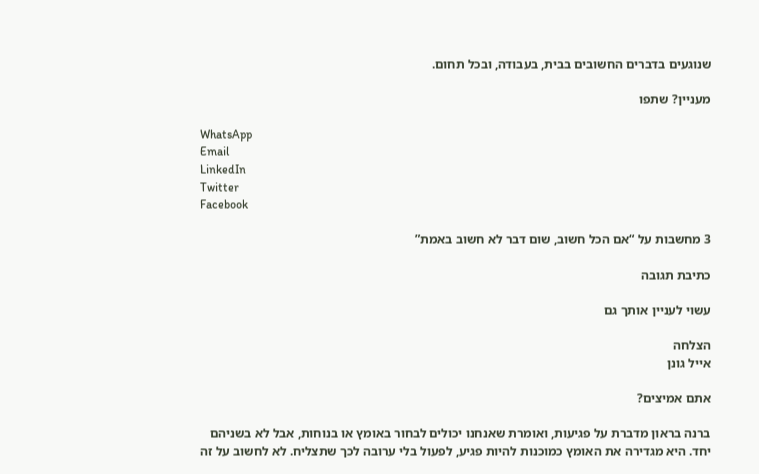שנוגעים בדברים החשובים בבית, בעבודה, ובכל תחום.

מעניין? שתפו

WhatsApp
Email
LinkedIn
Twitter
Facebook

3 מחשבות על “אם הכל חשוב, שום דבר לא חשוב באמת”

כתיבת תגובה

עשוי לעניין אותך גם

הצלחה
אייל גונן

אתם אמיצים?

ברנה בראון מדברת על פגיעות, ואומרת שאנחנו יכולים לבחור באומץ או בנוחות, אבל לא בשניהם יחד. היא מגדירה את האומץ כמוכנות להיות פגיע, לפעול בלי ערובה לכך שתצליח. לא לחשוב על זה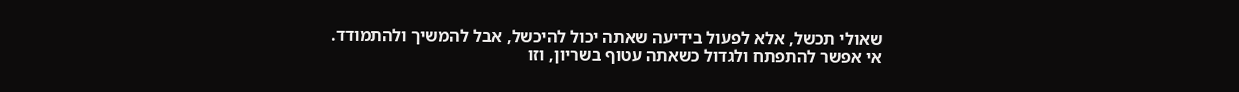שאולי תכשל, אלא לפעול בידיעה שאתה יכול להיכשל, אבל להמשיך ולהתמודד.
אי אפשר להתפתח ולגדול כשאתה עטוף בשריון, וזו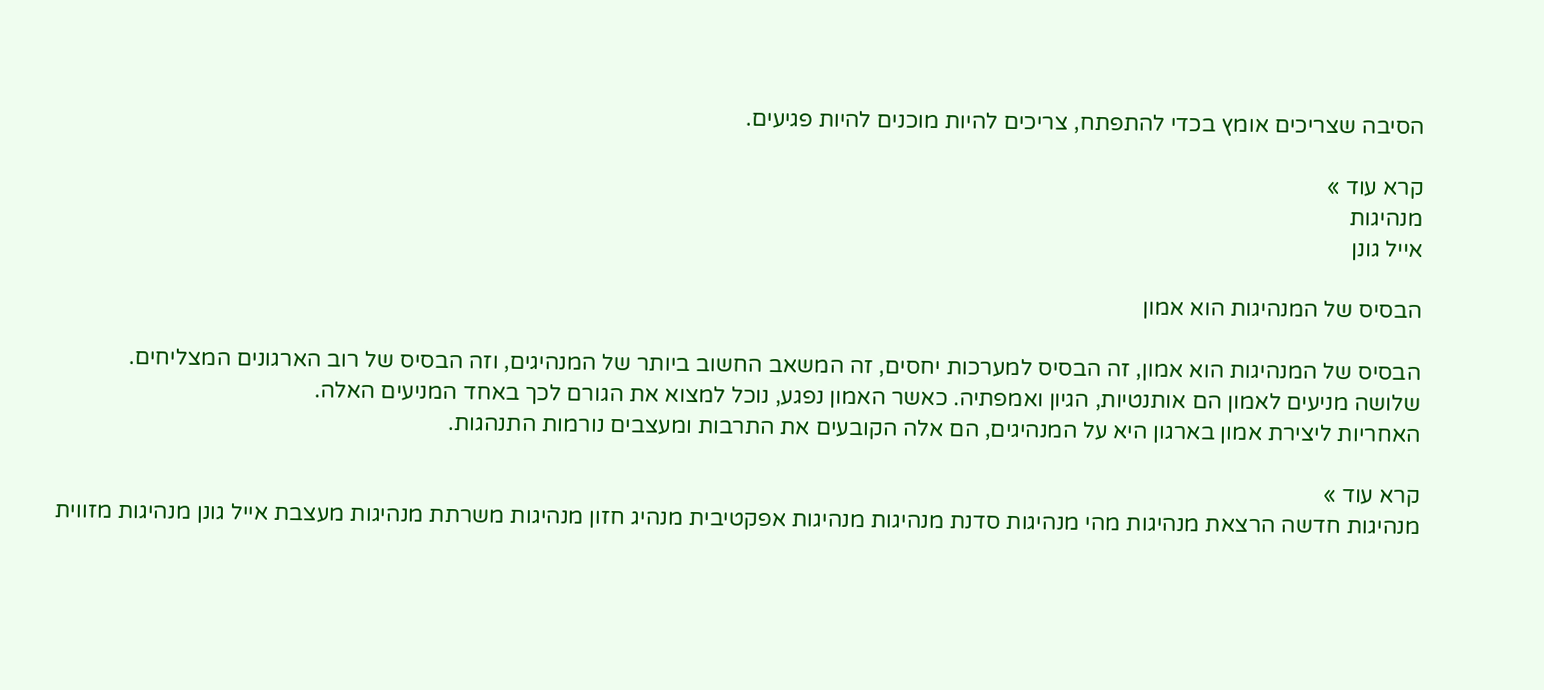הסיבה שצריכים אומץ בכדי להתפתח, צריכים להיות מוכנים להיות פגיעים.

קרא עוד »
מנהיגות
אייל גונן

הבסיס של המנהיגות הוא אמון

הבסיס של המנהיגות הוא אמון, זה הבסיס למערכות יחסים, זה המשאב החשוב ביותר של המנהיגים, וזה הבסיס של רוב הארגונים המצליחים.
שלושה מניעים לאמון הם אותנטיות, הגיון ואמפתיה. כאשר האמון נפגע, נוכל למצוא את הגורם לכך באחד המניעים האלה.
האחריות ליצירת אמון בארגון היא על המנהיגים, הם אלה הקובעים את התרבות ומעצבים נורמות התנהגות.

קרא עוד »
מנהיגות חדשה הרצאת מנהיגות מהי מנהיגות סדנת מנהיגות מנהיגות אפקטיבית מנהיג חזון מנהיגות משרתת מנהיגות מעצבת אייל גונן מנהיגות מזווית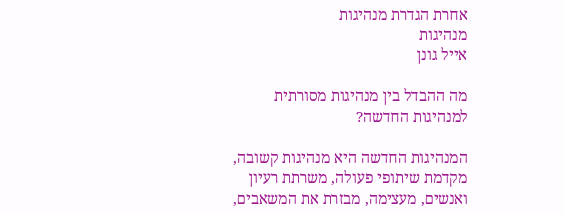אחרת הגדרת מנהיגות
מנהיגות
אייל גונן

מה ההבדל בין מנהיגות מסורתית למנהיגות החדשה?

המנהיגות החדשה היא מנהיגות קשובה, מקדמת שיתופי פעולה, משרתת רעיון ואנשים, מעצימה, מבזרת את המשאבים,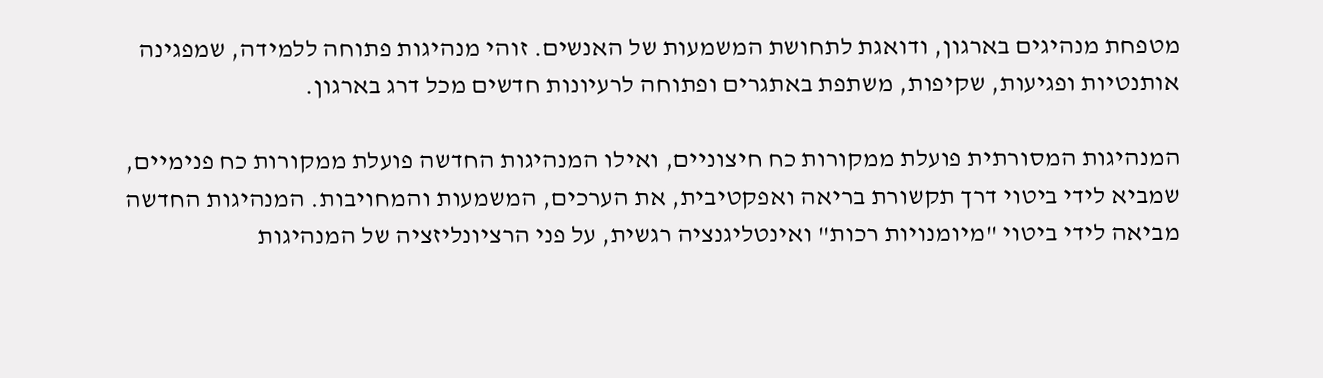מטפחת מנהיגים בארגון, ודואגת לתחושת המשמעות של האנשים. זוהי מנהיגות פתוחה ללמידה, שמפגינה אותנטיות ופגיעות, שקיפות, משתפת באתגרים ופתוחה לרעיונות חדשים מכל דרג בארגון.

המנהיגות המסורתית פועלת ממקורות כח חיצוניים, ואילו המנהיגות החדשה פועלת ממקורות כח פנימיים, שמביא לידי ביטוי דרך תקשורת בריאה ואפקטיבית, את הערכים, המשמעות והמחויבות. המנהיגות החדשה מביאה לידי ביטוי "מיומנויות רכות" ואינטליגנציה רגשית, על פני הרציונליזציה של המנהיגות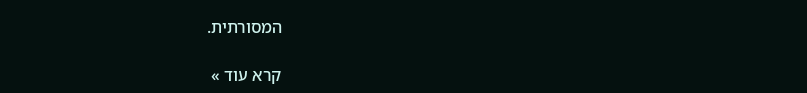המסורתית.

קרא עוד »